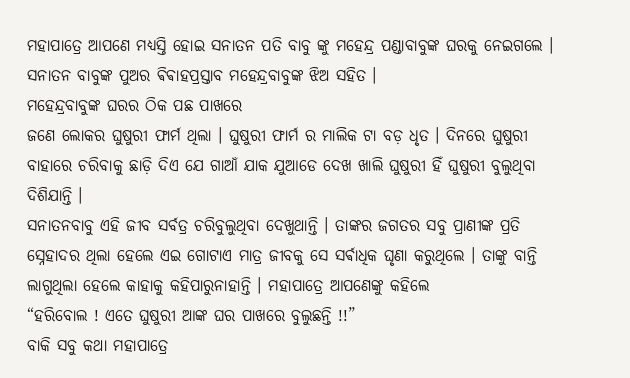ମହାପାତ୍ରେ ଆପଣେ ମଧ୍ୟସ୍ତି ହୋଇ ସନାତନ ପତି ବାବୁ ଙ୍କୁ ମହେନ୍ଦ୍ର ପଣ୍ଡାବାବୁଙ୍କ ଘରକୁ ନେଇଗଲେ । ସନାତନ ବାବୁଙ୍କ ପୁଅର ଵିଵାହପ୍ରସ୍ତାବ ମହେନ୍ଦ୍ରବାବୁଙ୍କ ଝିଅ ସହିତ ।
ମହେନ୍ଦ୍ରବାବୁଙ୍କ ଘରର ଠିକ ପଛ ପାଖରେ
ଜଣେ ଲୋକର ଘୁଷୁରୀ ଫାର୍ମ ଥିଲା । ଘୁଷୁରୀ ଫାର୍ମ ର ମାଲିକ ଟା ବଡ଼ ଧୃତ । ଦିନରେ ଘୁଷୁରୀ ବାହାରେ ଚରିବାକୁ ଛାଡ଼ି ଦିଏ ଯେ ଗାଆଁ ଯାକ ଯୁଆଡେ ଦେଖ ଖାଲି ଘୁଷୁରୀ ହିଁ ଘୁଷୁରୀ ବୁଲୁଥିବା ଦିଶିଯାନ୍ତି ।
ସନାତନବାବୁ ଏହି ଜୀବ ସର୍ବତ୍ର ଚରିବୁଲୁଥିବା ଦେଖୁଥାନ୍ତି । ତାଙ୍କର ଜଗତର ସବୁ ପ୍ରାଣୀଙ୍କ ପ୍ରତି ସ୍ନେହାଦର ଥିଲା ହେଲେ ଏଇ ଗୋଟାଏ ମାତ୍ର ଜୀବକୁ ସେ ସର୍ଵାଧିକ ଘୃଣା କରୁଥିଲେ । ତାଙ୍କୁ ବାନ୍ତି
ଲାଗୁଥିଲା ହେଲେ କାହାକୁ କହିପାରୁନାହାନ୍ତି । ମହାପାତ୍ରେ ଆପଣେଙ୍କୁ କହିଲେ
“ହରିବୋଲ ! ଏତେ ଘୁଷୁରୀ ଆଙ୍କ ଘର ପାଖରେ ବୁଲୁଛନ୍ତି !!”
ବାକି ସବୁ କଥା ମହାପାତ୍ରେ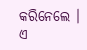କରିନେଲେ ।
ଏ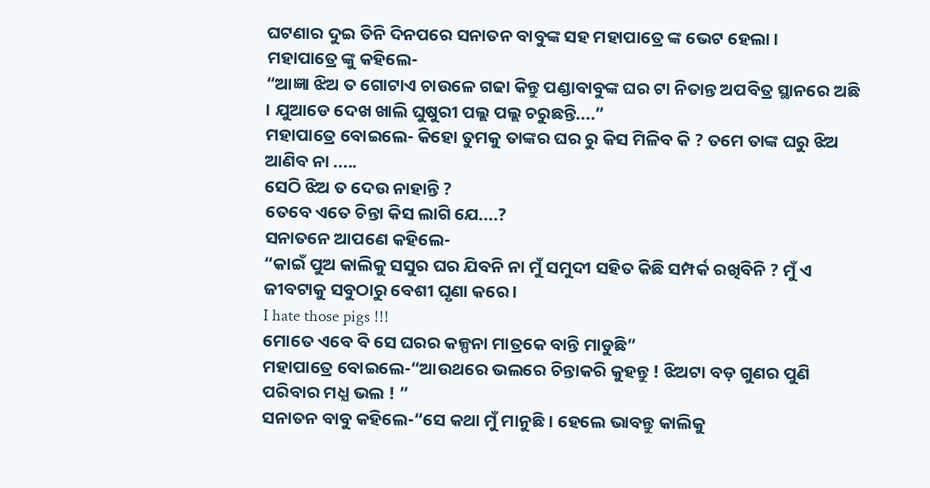ଘଟଣାର ଦୁଇ ତିନି ଦିନପରେ ସନାତନ ବାବୁଙ୍କ ସହ ମହାପାତ୍ରେ ଙ୍କ ଭେଟ ହେଲା ।
ମହାପାତ୍ରେ ଙ୍କୁ କହିଲେ-
“ଆଜ୍ଞା ଝିଅ ତ ଗୋଟାଏ ଚାଉଳେ ଗଢା କିନ୍ତୁ ପଣ୍ଡାବାବୁଙ୍କ ଘର ଟା ନିତାନ୍ତ ଅପବିତ୍ର ସ୍ଥାନରେ ଅଛି । ଯୁଆଡେ ଦେଖ ଖାଲି ଘୁଷୁରୀ ପଲ୍ଲ ପଲ୍ଲ ଚରୁଛନ୍ତି....”
ମହାପାତ୍ରେ ବୋଇଲେ- କିହୋ ତୁମକୁ ତାଙ୍କର ଘର ରୁ କିସ ମିଳିବ କି ? ତମେ ତାଙ୍କ ଘରୁ ଝିଅ ଆଣିବ ନା .....
ସେଠି ଝିଅ ତ ଦେଉ ନାହାନ୍ତି ?
ତେବେ ଏତେ ଚିନ୍ତା କିସ ଲାଗି ଯେ....?
ସନାତନେ ଆପଣେ କହିଲେ-
“କାଇଁ ପୁଅ କାଲିକୁ ସସୁର ଘର ଯିବନି ନା ମୁଁ ସମୁଦୀ ସହିତ କିଛି ସମ୍ପର୍କ ରଖିବିନି ? ମୁଁ ଏ ଜୀବଟାକୁ ସବୁଠାରୁ ବେଶୀ ଘୃଣା କରେ ।
I hate those pigs !!!
ମୋତେ ଏବେ ବି ସେ ଘରର କଳ୍ପନା ମାତ୍ରକେ ବାନ୍ତି ମାଡୁଛି”
ମହାପାତ୍ରେ ବୋଇଲେ-“ଆଉଥରେ ଭଲରେ ଚିନ୍ତାକରି କୁହନ୍ତୁ ! ଝିଅଟା ବଡ଼ ଗୁଣର ପୁଣି ପରିବାର ମଧ୍ଯ ଭଲ ! ”
ସନାତନ ବାବୁ କହିଲେ-“ସେ କଥା ମୁଁ ମାନୁଛି । ହେଲେ ଭାବନ୍ତୁ କାଲିକୁ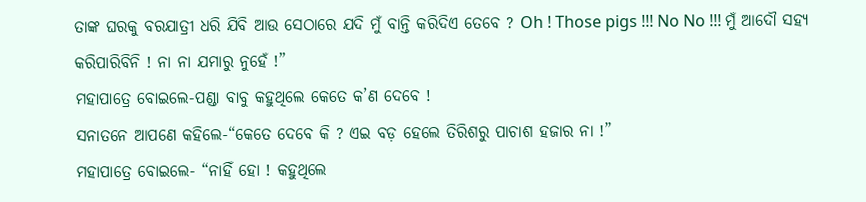ତାଙ୍କ ଘରକୁ ବରଯାତ୍ରୀ ଧରି ଯିବି ଆଉ ସେଠାରେ ଯଦି ମୁଁ ବାନ୍ତି କରିଦିଏ ତେବେ ? Oh ! Those pigs !!! No No !!! ମୁଁ ଆଦୌ ସହ୍ୟ କରିପାରିବିନି ! ନା ନା ଯମାରୁ ନୁହେଁ !”
ମହାପାତ୍ରେ ବୋଇଲେ-ପଣ୍ଡା ବାବୁ କହୁଥିଲେ କେତେ କ’ଣ ଦେବେ !
ସନାତନେ ଆପଣେ କହିଲେ-“କେତେ ଦେବେ କି ? ଏଇ ବଡ଼ ହେଲେ ତିରିଶରୁ ପାଚାଶ ହଜାର ନା !”
ମହାପାତ୍ରେ ବୋଇଲେ- “ନାହିଁ ହୋ ! କହୁଥିଲେ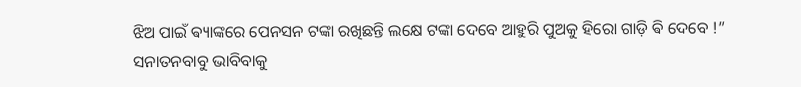ଝିଅ ପାଇଁ ଵ୍ୟାଙ୍କରେ ପେନସନ ଟଙ୍କା ରଖିଛନ୍ତି ଲକ୍ଷେ ଟଙ୍କା ଦେବେ ଆହୁରି ପୁଅକୁ ହିରୋ ଗାଡ଼ି ଵି ଦେବେ !”
ସନାତନବାବୁ ଭାବିବାକୁ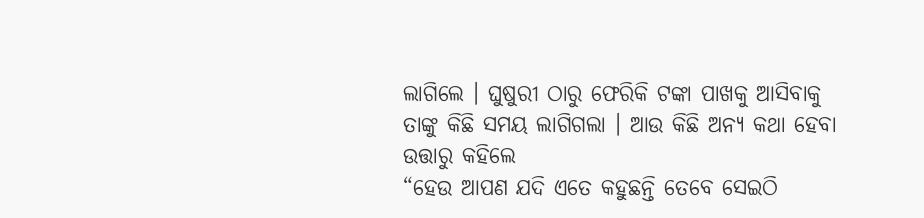ଲାଗିଲେ । ଘୁଷୁରୀ ଠାରୁ ଫେରିକି ଟଙ୍କା ପାଖକୁ ଆସିବାକୁ ତାଙ୍କୁ କିଛି ସମୟ ଲାଗିଗଲା । ଆଉ କିଛି ଅନ୍ୟ କଥା ହେବା ଉତ୍ତାରୁ କହିଲେ
“ହେଉ ଆପଣ ଯଦି ଏତେ କହୁଛନ୍ତି ତେବେ ସେଇଠି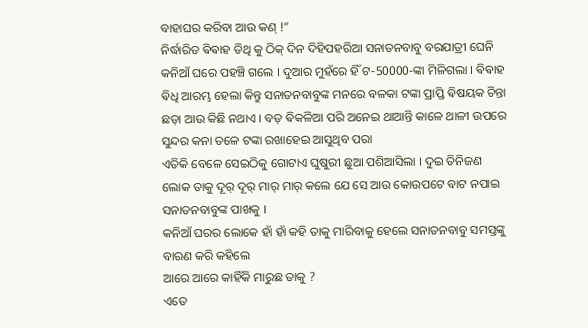ବାହାଘର କରିବା ଆଉ କଣ୍ !”
ନିର୍ଦ୍ଧାରିତ ଵିଵାହ ତିଥି କୁ ଠିକ୍ ଦିନ ଦିହିପହରିଆ ସନାତନବାବୁ ବରଯାତ୍ରୀ ଘେନି କନିଆଁ ଘରେ ପହଞ୍ଚି ଗଲେ । ଦୁଆର ମୁହଁରେ ହିଁ ଟ-50000-ଙ୍କା ମିଳିଗଲା । ଵିଵାହ ଵିଧି ଆରମ୍ଭ ହେଲା କିନ୍ତୁ ସନାତନବାବୁଙ୍କ ମନରେ ବଳକା ଟଙ୍କା ପ୍ରାପ୍ତି ଵିଷୟକ ଚିନ୍ତା ଛଡ଼ା ଆଉ କିଛି ନଥାଏ । ବଡ଼ ଵିକଳିଆ ପରି ଅନେଇ ଥାଆନ୍ତି କାଳେ ଥାଳୀ ଉପରେ ସୁନ୍ଦର କନା ତଳେ ଟଙ୍କା ରଖାହେଇ ଆସୁଥିବ ପରା
ଏତିକି ବେଳେ ସେଇଠିକୁ ଗୋଟାଏ ଘୁଷୁରୀ ଛୁଆ ପଶିଆସିଲା । ଦୁଇ ତିନିଜଣ ଲୋକ ତାକୁ ଦୂର୍ ଦୂର୍ ମାର୍ ମାର୍ କଲେ ଯେ ସେ ଆଉ କୋଉପଟେ ବାଟ ନପାଇ ସନାତନବାବୁଙ୍କ ପାଖକୁ ।
କନିଆଁ ଘରର ଲୋକେ ହାଁ ହାଁ କହି ତାକୁ ମାରିବାକୁ ହେଲେ ସନାତନବାବୁ ସମସ୍ତଙ୍କୁ ବାରଣ କରି କହିଲେ
ଆରେ ଆରେ କାହିଁକି ମାରୁଛ ତାକୁ ?
ଏତେ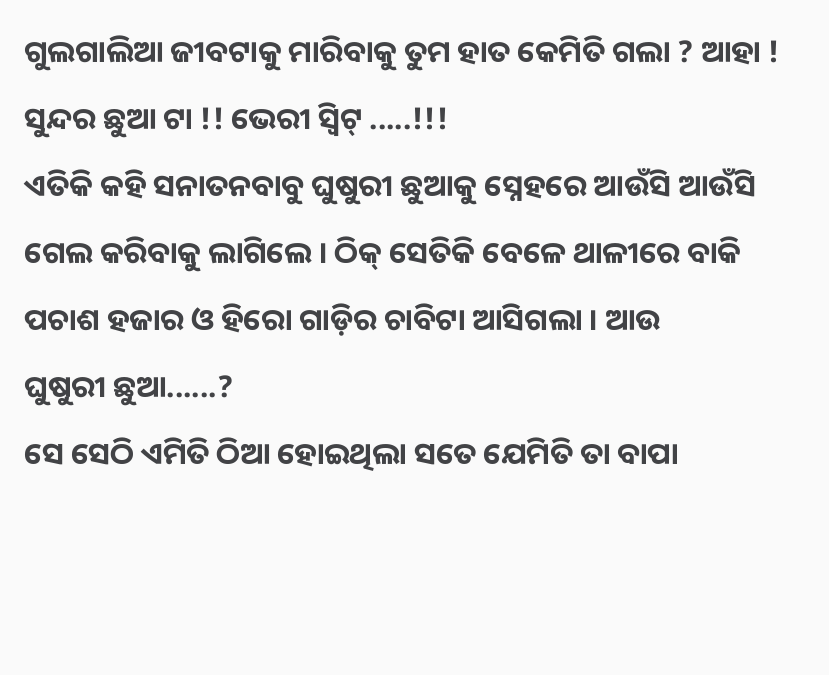ଗୁଲଗାଲିଆ ଜୀବଟାକୁ ମାରିବାକୁ ତୁମ ହାତ କେମିତି ଗଲା ? ଆହା ! ସୁନ୍ଦର ଛୁଆ ଟା !! ଭେରୀ ସ୍ଵିଟ୍ .....!!!
ଏତିକି କହି ସନାତନବାବୁ ଘୁଷୁରୀ ଛୁଆକୁ ସ୍ନେହରେ ଆଉଁସି ଆଉଁସି ଗେଲ କରିବାକୁ ଲାଗିଲେ । ଠିକ୍ ସେତିକି ବେଳେ ଥାଳୀରେ ବାକି ପଚାଶ ହଜାର ଓ ହିରୋ ଗାଡ଼ିର ଚାବିଟା ଆସିଗଲା । ଆଉ
ଘୁଷୁରୀ ଛୁଆ......?
ସେ ସେଠି ଏମିତି ଠିଆ ହୋଇଥିଲା ସତେ ଯେମିତି ତା ବାପା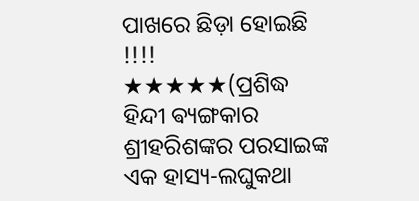ପାଖରେ ଛିଡ଼ା ହୋଇଛି !!!!
★★★★★(ପ୍ରଶିଦ୍ଧ ହିନ୍ଦୀ ଵ୍ୟଙ୍ଗକାର ଶ୍ରୀହରିଶଙ୍କର ପରସାଇଙ୍କ ଏକ ହାସ୍ୟ-ଲଘୁକଥା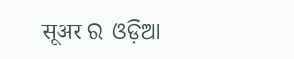सूअर ର ଓଡ଼ିଆ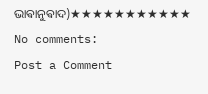ଭାଵାନୁଵାଦ)★★★★★★★★★★★
No comments:
Post a Comment